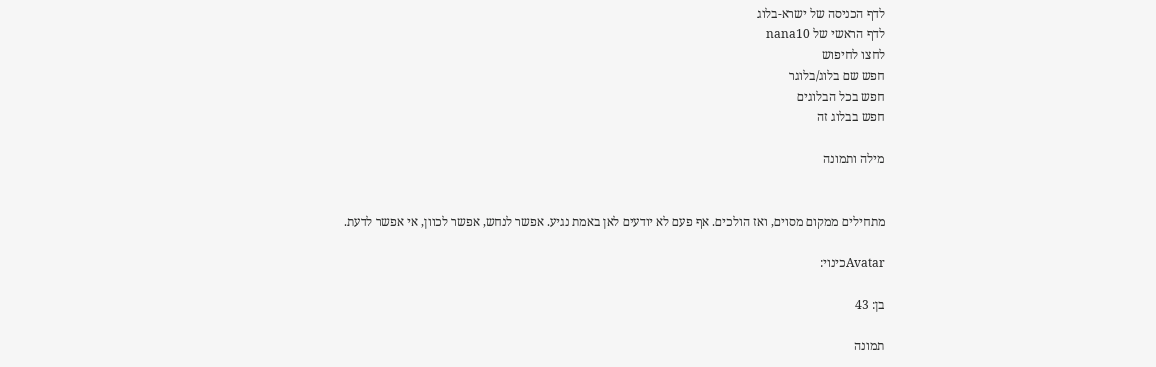לדף הכניסה של ישרא-בלוג
לדף הראשי של nana10
לחצו לחיפוש
חפש שם בלוג/בלוגר
חפש בכל הבלוגים
חפש בבלוג זה

מילה ותמונה


מתחילים ממקום מסוים, ואז הולכים. אף פעם לא יודעים לאן באמת נגיע. אפשר לנחש, אפשר לכוון, אי אפשר לדעת.

Avatarכינוי:

בן: 43

תמונה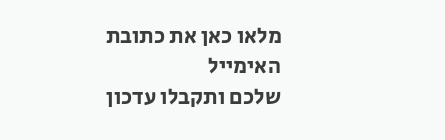מלאו כאן את כתובת האימייל
שלכם ותקבלו עדכון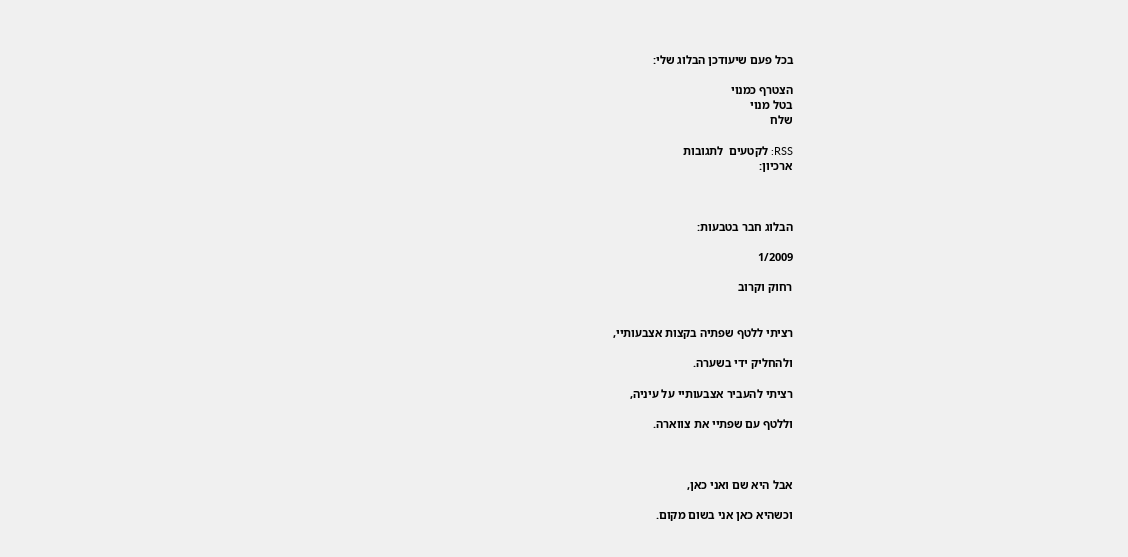בכל פעם שיעודכן הבלוג שלי:

הצטרף כמנוי
בטל מנוי
שלח

RSS: לקטעים  לתגובות
ארכיון:



הבלוג חבר בטבעות:

1/2009

רחוק וקרוב


רציתי ללטף שפתיה בקצות אצבעותיי,

ולהחליק ידי בשערה.

רציתי להעביר אצבעותיי על עיניה,

וללטף עם שפתיי את צווארה.



אבל היא שם ואני כאן,

וכשהיא כאן אני בשום מקום.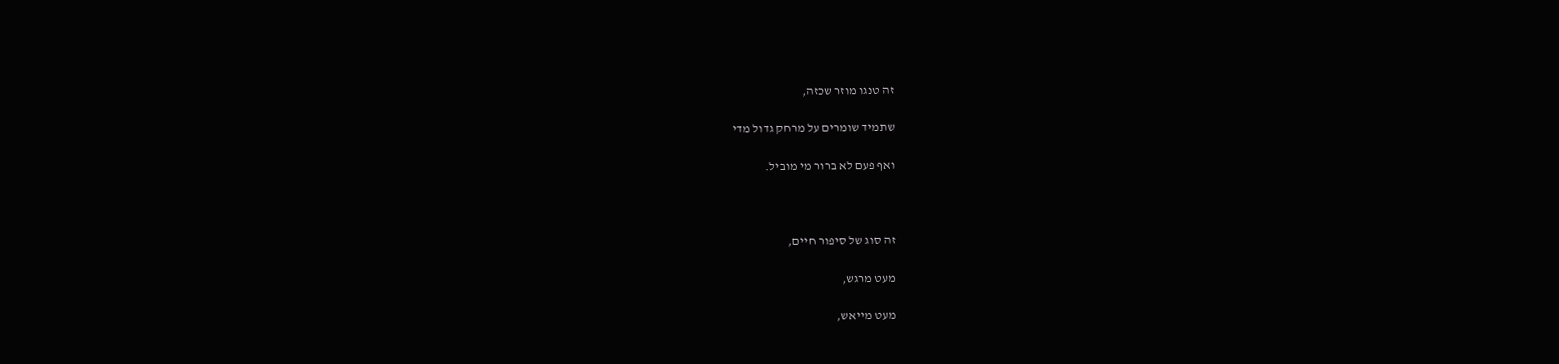זה טנגו מוזר שכזה,

שתמיד שומרים על מרחק גדול מדי

ואף פעם לא ברור מי מוביל.



זה סוג של סיפור חיים,

מעט מרגש,

מעט מייאש,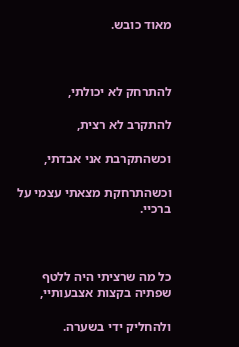מאוד כובש.



להתרחק לא יכולתי,

להתקרב לא רצית,

וכשהתקרבת אני אבדתי,

וכשהתרחקת מצאתי עצמי על ברכיי.



כל מה שרציתי היה ללטף שפתיה בקצות אצבעותיי,

ולהחליק ידי בשערה.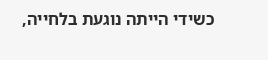כשידי הייתה נוגעת בלחייה,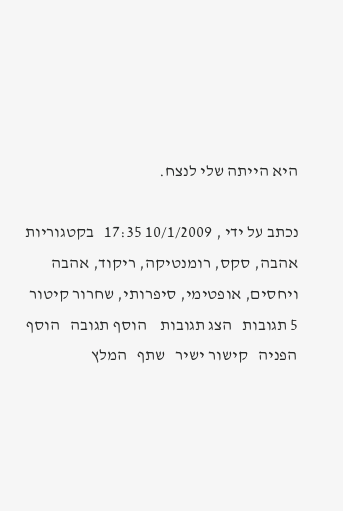היא הייתה שלי לנצח.

נכתב על ידי , 10/1/2009 17:35   בקטגוריות אהבה, סקס, רומנטיקה, ריקוד, אהבה ויחסים, אופטימי, סיפרותי, שחרור קיטור
5 תגובות   הצג תגובות    הוסף תגובה   הוסף הפניה   קישור ישיר   שתף   המלץ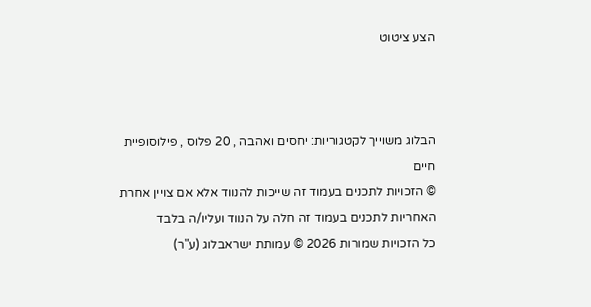הצע ציטוט



הבלוג משוייך לקטגוריות: יחסים ואהבה , 20 פלוס , פילוסופיית חיים
© הזכויות לתכנים בעמוד זה שייכות להנווד אלא אם צויין אחרת
האחריות לתכנים בעמוד זה חלה על הנווד ועליו/ה בלבד
כל הזכויות שמורות 2026 © עמותת ישראבלוג (ע"ר)